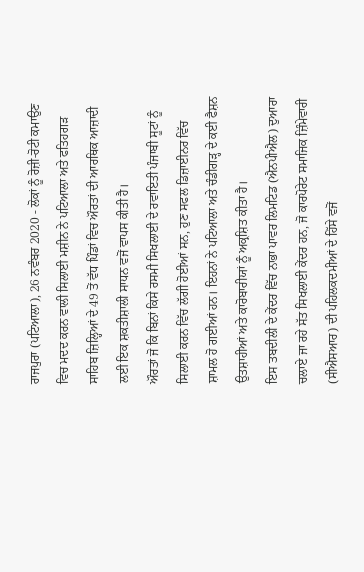ਰਾਜਪੁਰਾ (ਪਟਿਆਲਾ), 26 ਨਵੰਬਰ 2020 - ਲੋਕਾਂ ਨੂੰ ਰੋਜ਼ੀ-ਰੋਟੀ ਕਮਾਉਣ ਵਿਚ ਮਦਦ ਕਰਨ ਵਾਲੀ ਸਿਲਾਈ ਮਸ਼ੀਨ ਨੇ ਪਟਿਆਲਾ ਅਤੇ ਫਤਿਹਗੜ ਸਾਹਿਬ ਜ਼ਿਲ੍ਹਿਆਂ ਦੇ 49 ਤੋਂ ਵੱਧ ਪਿੰਡਾਂ ਵਿਚ ਔਰਤਾਂ ਦੀ ਆਰਥਿਕ ਆਜ਼ਾਦੀ ਲਈ ਇਕ ਸ਼ਕਤੀਸ਼ਾਲੀ ਸਾਧਨ ਵਜੋਂ ਵਾਪਸ ਕੀਤੀ ਹੈ।
ਔਰਤਾਂ ਜੋ ਕਿ ਬਿਨਾਂ ਕਿਸੇ ਰਸਮੀ ਸਿਖਲਾਈ ਦੇ ਰਵਾਇਤੀ ਪੰਜਾਬੀ ਸੂਟਾਂ ਨੂੰ ਸਿਲਾਈ ਕਰਨ ਵਿੱਚ ਲੱਗੀ ਹੋਈਆਂ ਸਨ, ਹੁਣ ਸਫਲ ਡਿਜ਼ਾਈਨਰ ਵਿੱਚ ਸ਼ਾਮਲ ਹੋ ਗਈਆਂ ਹਨ। ਇਹਨਾਂ ਨੇ ਪਟਿਆਲਾ ਅਤੇ ਚੰਡੀਗੜ੍ਹ ਦੇ ਕਈ ਫੈਸ਼ਨ ਉਤਸ਼ਾਹੀਆਂ ਅਤੇ ਕਾਰੋਬਾਰੀਯਾਂ ਨੂੰ ਅਕ੍ਰਸ਼ਿਤ ਕੀਤਾ ਹੈ।
ਇਸ ਤਬਦੀਲੀ ਦੇ ਕੇਂਦਰ ਵਿੱਚ ਨਾਭਾ ਪਾਵਰ ਲਿਮਟਿਡ (ਐਨਪੀਐਲ) ਦੁਆਰਾ ਚਲਾਏ ਜਾ ਰਹੇ ਸੱਤ ਸਿਖਲਾਈ ਕੇਂਦਰ ਹਨ, ਜੋ ਕਾਰਪੋਰੇਟ ਸਮਾਜਿਕ ਜ਼ਿੰਮੇਵਾਰੀ (ਸੀਐਸਆਰ) ਦੀ ਪਹਿਲਕਦਮੀਆਂ ਦੇ ਹਿੱਸੇ ਵਜੋਂ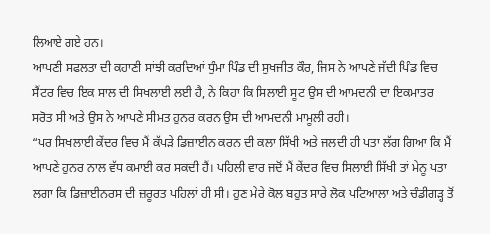ਲਿਆਏ ਗਏ ਹਨ।
ਆਪਣੀ ਸਫਲਤਾ ਦੀ ਕਹਾਣੀ ਸਾਂਝੀ ਕਰਦਿਆਂ ਧੁੰਮਾ ਪਿੰਡ ਦੀ ਸੁਖਜੀਤ ਕੌਰ, ਜਿਸ ਨੇ ਆਪਣੇ ਜੱਦੀ ਪਿੰਡ ਵਿਚ ਸੈਂਟਰ ਵਿਚ ਇਕ ਸਾਲ ਦੀ ਸਿਖਲਾਈ ਲਈ ਹੈ, ਨੇ ਕਿਹਾ ਕਿ ਸਿਲਾਈ ਸੂਟ ਉਸ ਦੀ ਆਮਦਨੀ ਦਾ ਇਕਮਾਤਰ ਸਰੋਤ ਸੀ ਅਤੇ ਉਸ ਨੇ ਆਪਣੇ ਸੀਮਤ ਹੁਨਰ ਕਰਨ ਉਸ ਦੀ ਆਮਦਨੀ ਮਾਮੂਲੀ ਰਹੀ।
“ਪਰ ਸਿਖਲਾਈ ਕੇਂਦਰ ਵਿਚ ਮੈਂ ਕੱਪੜੇ ਡਿਜ਼ਾਈਨ ਕਰਨ ਦੀ ਕਲਾ ਸਿੱਖੀ ਅਤੇ ਜਲਦੀ ਹੀ ਪਤਾ ਲੱਗ ਗਿਆ ਕਿ ਮੈਂ ਆਪਣੇ ਹੁਨਰ ਨਾਲ ਵੱਧ ਕਮਾਈ ਕਰ ਸਕਦੀ ਹੈਂ। ਪਹਿਲੀ ਵਾਰ ਜਦੋਂ ਮੈਂ ਕੇਂਦਰ ਵਿਚ ਸਿਲਾਈ ਸਿੱਖੀ ਤਾਂ ਮੇਨੂ ਪਤਾ ਲਗਾ ਕਿ ਡਿਜ਼ਾਈਨਰਸ ਦੀ ਜ਼ਰੂਰਤ ਪਹਿਲਾਂ ਹੀ ਸੀ। ਹੁਣ ਮੇਰੇ ਕੋਲ ਬਹੁਤ ਸਾਰੇ ਲੋਕ ਪਟਿਆਲਾ ਅਤੇ ਚੰਡੀਗੜ੍ਹ ਤੋਂ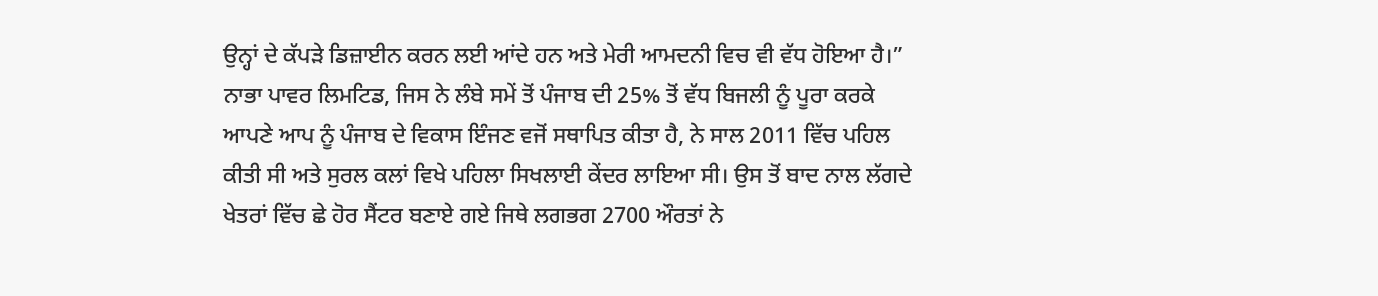ਉਨ੍ਹਾਂ ਦੇ ਕੱਪੜੇ ਡਿਜ਼ਾਈਨ ਕਰਨ ਲਈ ਆਂਦੇ ਹਨ ਅਤੇ ਮੇਰੀ ਆਮਦਨੀ ਵਿਚ ਵੀ ਵੱਧ ਹੋਇਆ ਹੈ।”
ਨਾਭਾ ਪਾਵਰ ਲਿਮਟਿਡ, ਜਿਸ ਨੇ ਲੰਬੇ ਸਮੇਂ ਤੋਂ ਪੰਜਾਬ ਦੀ 25% ਤੋਂ ਵੱਧ ਬਿਜਲੀ ਨੂੰ ਪੂਰਾ ਕਰਕੇ ਆਪਣੇ ਆਪ ਨੂੰ ਪੰਜਾਬ ਦੇ ਵਿਕਾਸ ਇੰਜਣ ਵਜੋਂ ਸਥਾਪਿਤ ਕੀਤਾ ਹੈ, ਨੇ ਸਾਲ 2011 ਵਿੱਚ ਪਹਿਲ ਕੀਤੀ ਸੀ ਅਤੇ ਸੁਰਲ ਕਲਾਂ ਵਿਖੇ ਪਹਿਲਾ ਸਿਖਲਾਈ ਕੇਂਦਰ ਲਾਇਆ ਸੀ। ਉਸ ਤੋਂ ਬਾਦ ਨਾਲ ਲੱਗਦੇ ਖੇਤਰਾਂ ਵਿੱਚ ਛੇ ਹੋਰ ਸੈਂਟਰ ਬਣਾਏ ਗਏ ਜਿਥੇ ਲਗਭਗ 2700 ਔਰਤਾਂ ਨੇ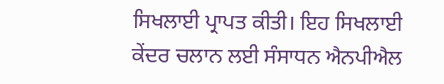ਸਿਖਲਾਈ ਪ੍ਰਾਪਤ ਕੀਤੀ। ਇਹ ਸਿਖਲਾਈ ਕੇਂਦਰ ਚਲਾਨ ਲਈ ਸੰਸਾਧਨ ਐਨਪੀਐਲ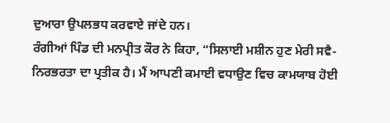ਦੁਆਰਾ ਉਪਲਭਧ ਕਰਵਾਏ ਜਾਂਦੇ ਹਨ।
ਰੰਗੀਆਂ ਪਿੰਡ ਦੀ ਮਨਪ੍ਰੀਤ ਕੌਰ ਨੇ ਕਿਹਾ, “ਸਿਲਾਈ ਮਸ਼ੀਨ ਹੁਣ ਮੇਰੀ ਸਵੈ-ਨਿਰਭਰਤਾ ਦਾ ਪ੍ਰਤੀਕ ਹੈ। ਮੈਂ ਆਪਣੀ ਕਮਾਈ ਵਧਾਉਣ ਵਿਚ ਕਾਮਯਾਬ ਹੋਈ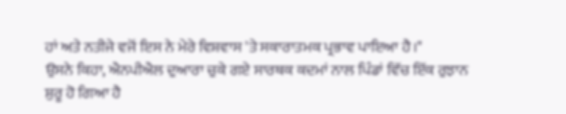ਹਾਂ ਅਤੇ ਨਤੀਜੇ ਵਜੋਂ ਇਸ ਨੇ ਮੇਰੇ ਵਿਸ਼ਵਾਸ 'ਤੇ ਸਕਾਰਾਤਮਕ ਪ੍ਰਭਾਵ ਪਾਇਆ ਹੈ।"
ਉਸਨੇ ਕਿਹਾ, ਐਨਪੀਐਲ ਦੁਆਰਾ ਚੁਕੇ ਗਏ ਸਾਰਥਕ ਕਦਮਾਂ ਨਾਲ ਪਿੰਡਾਂ ਵਿੱਚ ਇੱਕ ਰੁਝਾਨ ਸ਼ੁਰੂ ਹੋ ਗਿਆ ਹੈ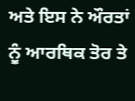ਅਤੇ ਇਸ ਨੇ ਔਰਤਾਂ ਨੂੰ ਆਰਥਿਕ ਤੋਰ ਤੇ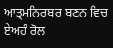ਆਤ੍ਮਨਿਰਬਰ ਬਣਨ ਵਿਚ ਏਅਹੰ ਰੋਲ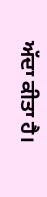ਅੱਦਾ ਕੀਤਾ ਹੈ।